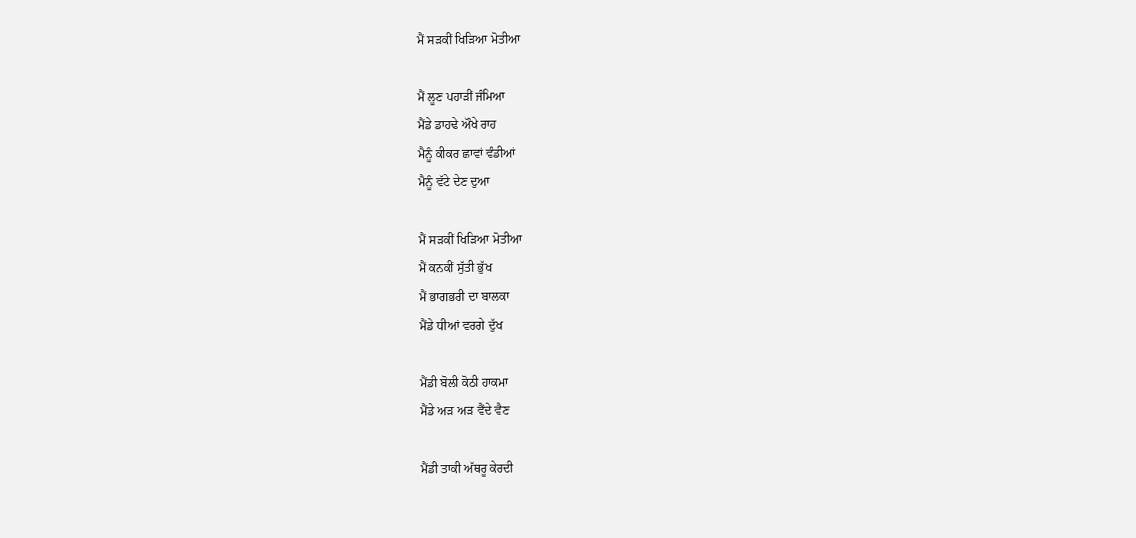ਮੈਂ ਸੜਕੀਂ ਖਿੜਿਆ ਮੋਤੀਆ

ਮੈਂ ਲੂਣ ਪਹਾੜੀਂ ਜੰਮਿਆ
ਮੈਂਡੇ ਡਾਹਢੇ ਔਖੇ ਰਾਹ
ਮੈਨੂੰ ਕੀਕਰ ਛਾਵਾਂ ਵੰਡੀਆਂ
ਮੈਨੂੰ ਵੱਟੇ ਦੇਣ ਦੁਆ

ਮੈਂ ਸੜਕੀਂ ਖਿੜਿਆ ਮੋਤੀਆ
ਮੈਂ ਕਨਕੀਂ ਸੁੱਤੀ ਭੁੱਖ
ਮੈਂ ਭਾਗਭਰੀ ਦਾ ਬਾਲਕਾ
ਮੈਂਡੇ ਧੀਆਂ ਵਰਗੇ ਦੁੱਖ

ਮੈਂਡੀ ਬੋਲੀ ਕੋਠੀ ਹਾਕਮਾ
ਮੈਂਡੇ ਅੜ ਅੜ ਵੈਂਦੇ ਵੈਣ

ਮੈਂਡੀ ਤਾਕੀ ਅੱਥਰੂ ਕੇਰਦੀ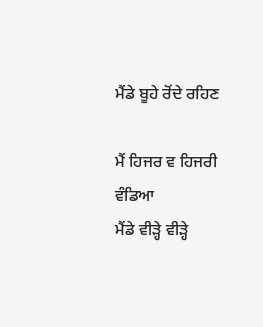ਮੈਂਡੇ ਬੂਹੇ ਰੋਂਦੇ ਰਹਿਣ

ਮੈਂ ਹਿਜਰ ਵ ਹਿਜਰੀ ਵੰਡਿਆ
ਮੈਂਡੇ ਵੀੜ੍ਹੇ ਵੀੜ੍ਹੇ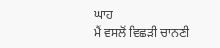ਘਾਹ
ਮੈਂ ਵਸਲੋਂ ਵਿਛੜੀ ਚਾਨਣੀ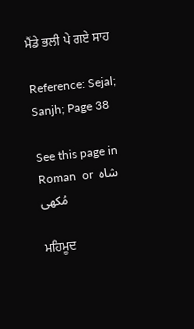ਮੈਂਡੇ ਭਲੀ ਪੇ ਗਏ ਸਾਹ

Reference: Sejal; Sanjh; Page 38

See this page in  Roman  or  شاہ مُکھی

ਮਹਿਮੂਦ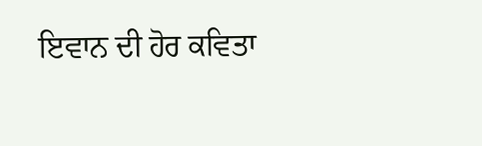ਇਵਾਨ ਦੀ ਹੋਰ ਕਵਿਤਾ